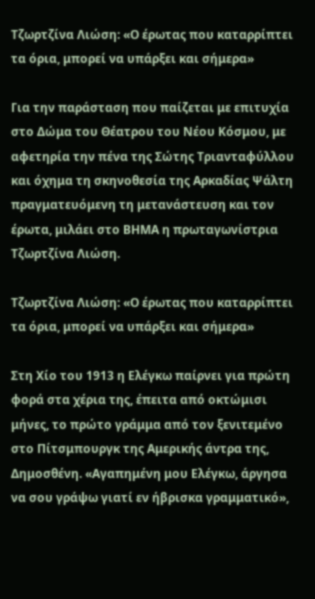Τζωρτζίνα Λιώση: «Ο έρωτας που καταρρίπτει τα όρια, μπορεί να υπάρξει και σήμερα»

Για την παράσταση που παίζεται με επιτυχία στο Δώμα του Θέατρου του Νέου Κόσμου, με αφετηρία την πένα της Σώτης Τριανταφύλλου και όχημα τη σκηνοθεσία της Αρκαδίας Ψάλτη πραγματευόμενη τη μετανάστευση και τον έρωτα, μιλάει στο ΒΗΜΑ η πρωταγωνίστρια Τζωρτζίνα Λιώση.

Τζωρτζίνα Λιώση: «Ο έρωτας που καταρρίπτει τα όρια, μπορεί να υπάρξει και σήμερα»

Στη Χίο του 1913 η Ελέγκω παίρνει για πρώτη φορά στα χέρια της, έπειτα από οκτώμισι μήνες, το πρώτο γράμμα από τον ξενιτεμένο στο Πίτσμπουργκ της Αμερικής άντρα της, Δημοσθένη. «Αγαπημένη μου Ελέγκω, άργησα να σου γράψω γιατί εν ήβρισκα γραμματικό»,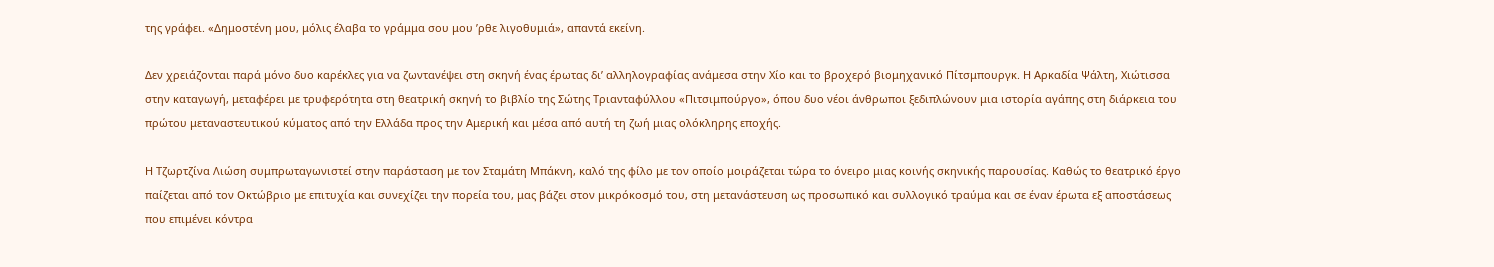της γράφει. «Δημοστένη μου, μόλις έλαβα το γράμμα σου μου ’ρθε λιγοθυμιά», απαντά εκείνη.

Δεν χρειάζονται παρά μόνο δυο καρέκλες για να ζωντανέψει στη σκηνή ένας έρωτας δι’ αλληλογραφίας ανάμεσα στην Χίο και το βροχερό βιομηχανικό Πίτσμπουργκ. Η Αρκαδία Ψάλτη, Χιώτισσα στην καταγωγή, μεταφέρει με τρυφερότητα στη θεατρική σκηνή το βιβλίο της Σώτης Τριανταφύλλου «Πιτσιμπούργο», όπου δυο νέοι άνθρωποι ξεδιπλώνουν μια ιστορία αγάπης στη διάρκεια του πρώτου μεταναστευτικού κύματος από την Ελλάδα προς την Αμερική και μέσα από αυτή τη ζωή μιας ολόκληρης εποχής.

Η Τζωρτζίνα Λιώση συμπρωταγωνιστεί στην παράσταση με τον Σταμάτη Μπάκνη, καλό της φίλο με τον οποίο μοιράζεται τώρα το όνειρο μιας κοινής σκηνικής παρουσίας. Καθώς το θεατρικό έργο παίζεται από τον Οκτώβριο με επιτυχία και συνεχίζει την πορεία του, μας βάζει στον μικρόκοσμό του, στη μετανάστευση ως προσωπικό και συλλογικό τραύμα και σε έναν έρωτα εξ αποστάσεως που επιμένει κόντρα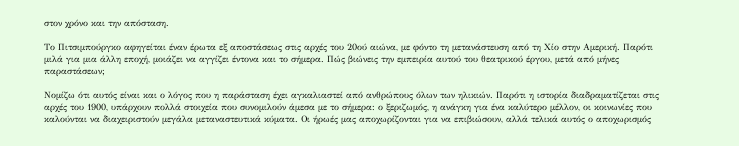στον χρόνο και την απόσταση.

Το Πιτσιμπούργκο αφηγείται έναν έρωτα εξ αποστάσεως στις αρχές του 20ού αιώνα, με φόντο τη μετανάστευση από τη Χίο στην Αμερική. Παρότι μιλά για μια άλλη εποχή, μοιάζει να αγγίζει έντονα και το σήμερα. Πώς βιώνεις την εμπειρία αυτού του θεατρικού έργου, μετά από μήνες παραστάσεων;

Νομίζω ότι αυτός είναι και ο λόγος που η παράσταση έχει αγκαλιαστεί από ανθρώπους όλων των ηλικιών. Παρότι η ιστορία διαδραματίζεται στις αρχές του 1900, υπάρχουν πολλά στοιχεία που συνομιλούν άμεσα με το σήμερα: ο ξεριζωμός, η ανάγκη για ένα καλύτερο μέλλον, οι κοινωνίες που καλούνται να διαχειριστούν μεγάλα μεταναστευτικά κύματα. Οι ήρωές μας αποχωρίζονται για να επιβιώσουν, αλλά τελικά αυτός ο αποχωρισμός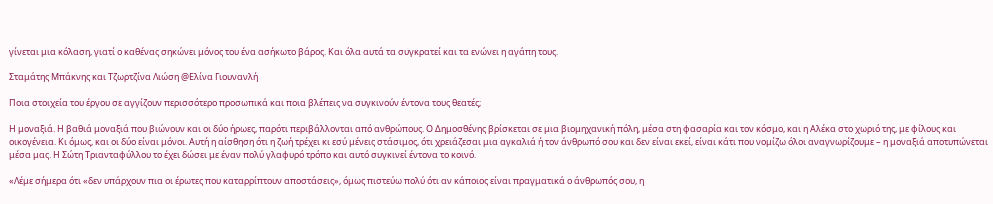γίνεται μια κόλαση, γιατί ο καθένας σηκώνει μόνος του ένα ασήκωτο βάρος. Και όλα αυτά τα συγκρατεί και τα ενώνει η αγάπη τους.

Σταμάτης Μπάκνης και Τζωρτζίνα Λιώση @Ελίνα Γιουνανλή

Ποια στοιχεία του έργου σε αγγίζουν περισσότερο προσωπικά και ποια βλέπεις να συγκινούν έντονα τους θεατές;

Η μοναξιά. Η βαθιά μοναξιά που βιώνουν και οι δύο ήρωες, παρότι περιβάλλονται από ανθρώπους. Ο Δημοσθένης βρίσκεται σε μια βιομηχανική πόλη, μέσα στη φασαρία και τον κόσμο, και η Αλέκα στο χωριό της, με φίλους και οικογένεια. Κι όμως, και οι δύο είναι μόνοι. Αυτή η αίσθηση ότι η ζωή τρέχει κι εσύ μένεις στάσιμος, ότι χρειάζεσαι μια αγκαλιά ή τον άνθρωπό σου και δεν είναι εκεί, είναι κάτι που νομίζω όλοι αναγνωρίζουμε – η μοναξιά αποτυπώνεται μέσα μας. Η Σώτη Τριανταφύλλου το έχει δώσει με έναν πολύ γλαφυρό τρόπο και αυτό συγκινεί έντονα το κοινό.

«Λέμε σήμερα ότι «δεν υπάρχουν πια οι έρωτες που καταρρίπτουν αποστάσεις», όμως πιστεύω πολύ ότι αν κάποιος είναι πραγματικά ο άνθρωπός σου, η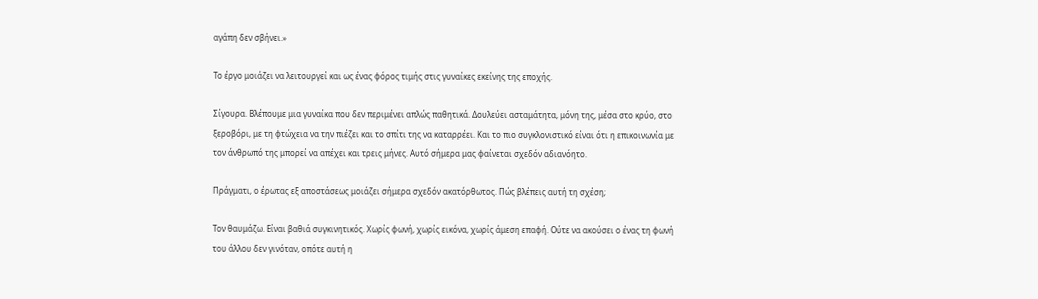αγάπη δεν σβήνει.»

Το έργο μοιάζει να λειτουργεί και ως ένας φόρος τιμής στις γυναίκες εκείνης της εποχής.

Σίγουρα. Βλέπουμε μια γυναίκα που δεν περιμένει απλώς παθητικά. Δουλεύει ασταμάτητα, μόνη της, μέσα στο κρύο, στο ξεροβόρι, με τη φτώχεια να την πιέζει και το σπίτι της να καταρρέει. Και το πιο συγκλονιστικό είναι ότι η επικοινωνία με τον άνθρωπό της μπορεί να απέχει και τρεις μήνες. Αυτό σήμερα μας φαίνεται σχεδόν αδιανόητο.

Πράγματι, ο έρωτας εξ αποστάσεως μοιάζει σήμερα σχεδόν ακατόρθωτος. Πώς βλέπεις αυτή τη σχέση;

Τον θαυμάζω. Είναι βαθιά συγκινητικός. Χωρίς φωνή, χωρίς εικόνα, χωρίς άμεση επαφή. Ούτε να ακούσει ο ένας τη φωνή του άλλου δεν γινόταν, οπότε αυτή η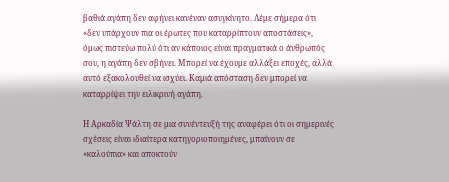βαθιά αγάπη δεν αφήνει κανέναν ασυγκίνητο. Λέμε σήμερα ότι «δεν υπάρχουν πια οι έρωτες που καταρρίπτουν αποστάσεις», όμως πιστεύω πολύ ότι αν κάποιος είναι πραγματικά ο άνθρωπός σου, η αγάπη δεν σβήνει. Μπορεί να έχουμε αλλάξει εποχές, αλλά αυτό εξακολουθεί να ισχύει. Καμιά απόσταση δεν μπορεί να καταρρίψει την ειλικρινή αγάπη.

Η Αρκαδία Ψάλτη σε μια συνέντευξή της αναφέρει ότι οι σημερινές σχέσεις είναι ιδιαίτερα κατηγοριοποιημένες, μπαίνουν σε «καλούπια» και αποκτούν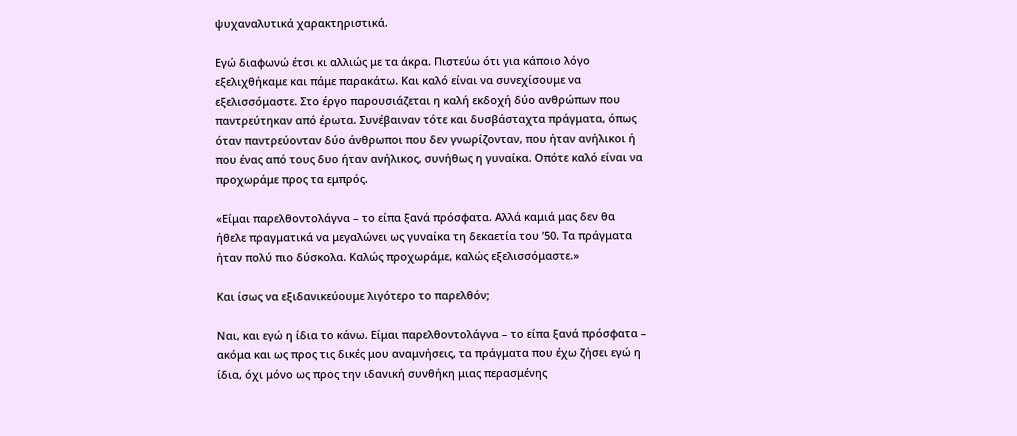ψυχαναλυτικά χαρακτηριστικά.

Εγώ διαφωνώ έτσι κι αλλιώς με τα άκρα. Πιστεύω ότι για κάποιο λόγο εξελιχθήκαμε και πάμε παρακάτω. Και καλό είναι να συνεχίσουμε να εξελισσόμαστε. Στο έργο παρουσιάζεται η καλή εκδοχή δύο ανθρώπων που παντρεύτηκαν από έρωτα. Συνέβαιναν τότε και δυσβάσταχτα πράγματα, όπως όταν παντρεύονταν δύο άνθρωποι που δεν γνωρίζονταν, που ήταν ανήλικοι ή που ένας από τους δυο ήταν ανήλικος, συνήθως η γυναίκα. Οπότε καλό είναι να προχωράμε προς τα εμπρός.

«Είμαι παρελθοντολάγνα – το είπα ξανά πρόσφατα. Αλλά καμιά μας δεν θα ήθελε πραγματικά να μεγαλώνει ως γυναίκα τη δεκαετία του ’50. Τα πράγματα ήταν πολύ πιο δύσκολα. Καλώς προχωράμε, καλώς εξελισσόμαστε.»

Και ίσως να εξιδανικεύουμε λιγότερο το παρελθόν;

Ναι, και εγώ η ίδια το κάνω. Είμαι παρελθοντολάγνα – το είπα ξανά πρόσφατα – ακόμα και ως προς τις δικές μου αναμνήσεις, τα πράγματα που έχω ζήσει εγώ η ίδια, όχι μόνο ως προς την ιδανική συνθήκη μιας περασμένης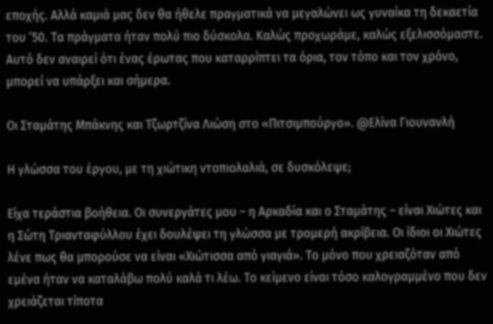εποχής. Αλλά καμιά μας δεν θα ήθελε πραγματικά να μεγαλώνει ως γυναίκα τη δεκαετία του ’50. Τα πράγματα ήταν πολύ πιο δύσκολα. Καλώς προχωράμε, καλώς εξελισσόμαστε. Αυτό δεν αναιρεί ότι ένας έρωτας που καταρρίπτει τα όρια, τον τόπο και τον χρόνο, μπορεί να υπάρξει και σήμερα.

Οι Σταμάτης Μπάκνης και Τζωρτζίνα Λιώση στο «Πιτσιμπούργο». @Ελίνα Γιουνανλή

Η γλώσσα του έργου, με τη χιώτικη ντοπιολαλιά, σε δυσκόλεψε;

Είχα τεράστια βοήθεια. Οι συνεργάτες μου – η Αρκαδία και ο Σταμάτης – είναι Χιώτες και η Σώτη Τριανταφύλλου έχει δουλέψει τη γλώσσα με τρομερή ακρίβεια. Οι ίδιοι οι Χιώτες λένε πως θα μπορούσε να είναι «Χιώτισσα από γιαγιά». Το μόνο που χρειαζόταν από εμένα ήταν να καταλάβω πολύ καλά τι λέω. Το κείμενο είναι τόσο καλογραμμένο που δεν χρειάζεται τίποτα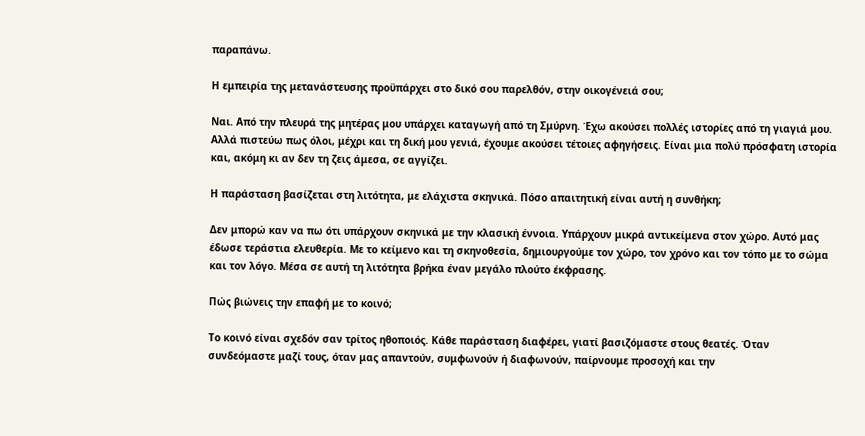παραπάνω.

Η εμπειρία της μετανάστευσης προϋπάρχει στο δικό σου παρελθόν, στην οικογένειά σου;

Ναι. Από την πλευρά της μητέρας μου υπάρχει καταγωγή από τη Σμύρνη. Έχω ακούσει πολλές ιστορίες από τη γιαγιά μου. Αλλά πιστεύω πως όλοι, μέχρι και τη δική μου γενιά, έχουμε ακούσει τέτοιες αφηγήσεις. Είναι μια πολύ πρόσφατη ιστορία και, ακόμη κι αν δεν τη ζεις άμεσα, σε αγγίζει.

Η παράσταση βασίζεται στη λιτότητα, με ελάχιστα σκηνικά. Πόσο απαιτητική είναι αυτή η συνθήκη;

Δεν μπορώ καν να πω ότι υπάρχουν σκηνικά με την κλασική έννοια. Υπάρχουν μικρά αντικείμενα στον χώρο. Αυτό μας έδωσε τεράστια ελευθερία. Με το κείμενο και τη σκηνοθεσία, δημιουργούμε τον χώρο, τον χρόνο και τον τόπο με το σώμα και τον λόγο. Μέσα σε αυτή τη λιτότητα βρήκα έναν μεγάλο πλούτο έκφρασης.

Πώς βιώνεις την επαφή με το κοινό;

Το κοινό είναι σχεδόν σαν τρίτος ηθοποιός. Κάθε παράσταση διαφέρει, γιατί βασιζόμαστε στους θεατές. Όταν συνδεόμαστε μαζί τους, όταν μας απαντούν, συμφωνούν ή διαφωνούν, παίρνουμε προσοχή και την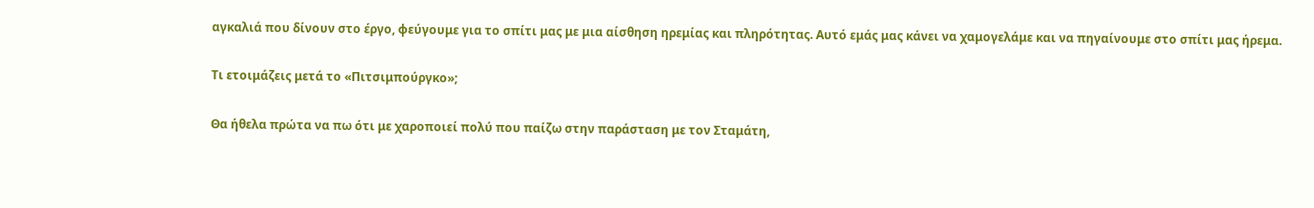αγκαλιά που δίνουν στο έργο, φεύγουμε για το σπίτι μας με μια αίσθηση ηρεμίας και πληρότητας. Αυτό εμάς μας κάνει να χαμογελάμε και να πηγαίνουμε στο σπίτι μας ήρεμα.

Τι ετοιμάζεις μετά το «Πιτσιμπούργκο»;

Θα ήθελα πρώτα να πω ότι με χαροποιεί πολύ που παίζω στην παράσταση με τον Σταμάτη,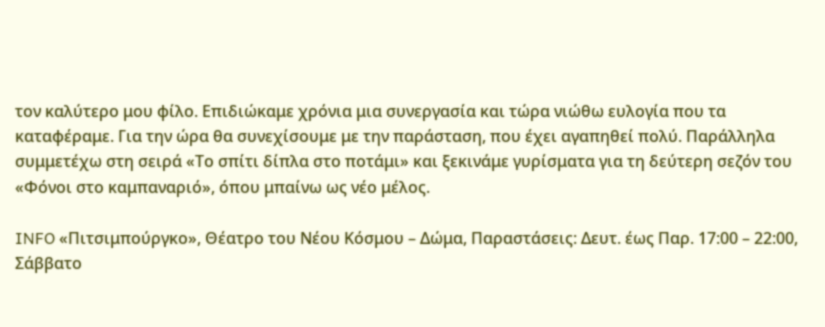τον καλύτερο μου φίλο. Επιδιώκαμε χρόνια μια συνεργασία και τώρα νιώθω ευλογία που τα καταφέραμε. Για την ώρα θα συνεχίσουμε με την παράσταση, που έχει αγαπηθεί πολύ. Παράλληλα συμμετέχω στη σειρά «Το σπίτι δίπλα στο ποτάμι» και ξεκινάμε γυρίσματα για τη δεύτερη σεζόν του «Φόνοι στο καμπαναριό», όπου μπαίνω ως νέο μέλος.

INFO «Πιτσιμπούργκο», Θέατρο του Νέου Κόσμου – Δώμα, Παραστάσεις: Δευτ. έως Παρ. 17:00 – 22:00, Σάββατο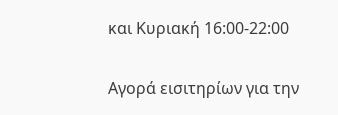και Κυριακή 16:00-22:00

Αγορά εισιτηρίων για την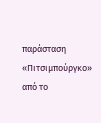παράσταση «Πιτσιμπούργκο» από το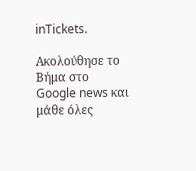inTickets.

Ακολούθησε το Βήμα στο Google news και μάθε όλες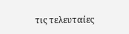τις τελευταίες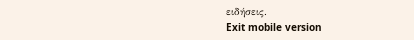ειδήσεις.
Exit mobile version